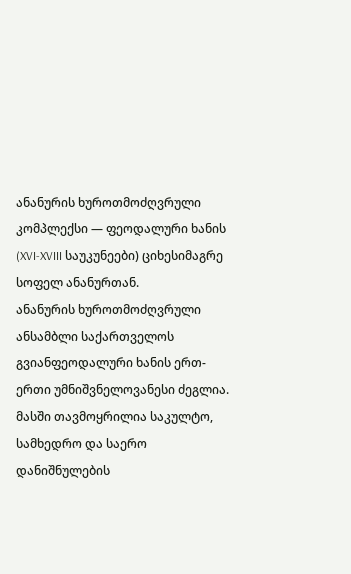ანანურის ხუროთმოძღვრული კომპლექსი — ფეოდალური ხანის (XVI-XVIII საუკუნეები) ციხესიმაგრე სოფელ ანანურთან.
ანანურის ხუროთმოძღვრული ანსამბლი საქართველოს გვიანფეოდალური ხანის ერთ-ერთი უმნიშვნელოვანესი ძეგლია. მასში თავმოყრილია საკულტო, სამხედრო და საერო დანიშნულების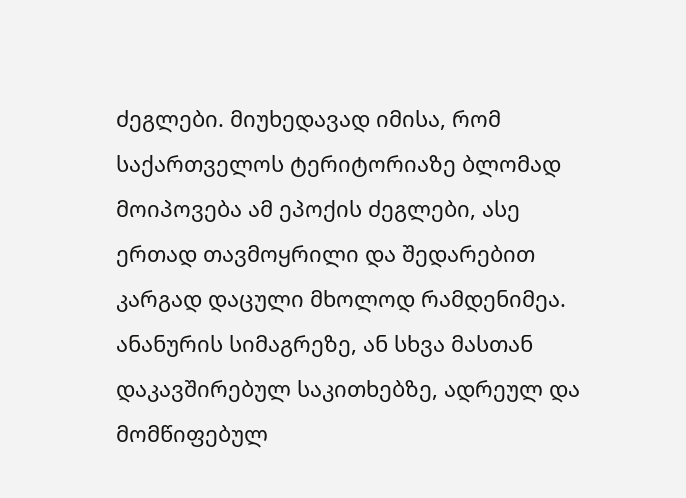ძეგლები. მიუხედავად იმისა, რომ საქართველოს ტერიტორიაზე ბლომად მოიპოვება ამ ეპოქის ძეგლები, ასე ერთად თავმოყრილი და შედარებით კარგად დაცული მხოლოდ რამდენიმეა.
ანანურის სიმაგრეზე, ან სხვა მასთან დაკავშირებულ საკითხებზე, ადრეულ და მომწიფებულ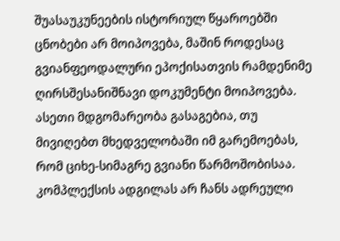შუასაუკუნეების ისტორიულ წყაროებში ცნობები არ მოიპოვება, მაშინ როდესაც გვიანფეოდალური ეპოქისათვის რამდენიმე ღირსშესანიშნავი დოკუმენტი მოიპოვება. ასეთი მდგომარეობა გასაგებია, თუ მივიღებთ მხედველობაში იმ გარემოებას, რომ ციხე-სიმაგრე გვიანი წარმოშობისაა.
კომპლექსის ადგილას არ ჩანს ადრეული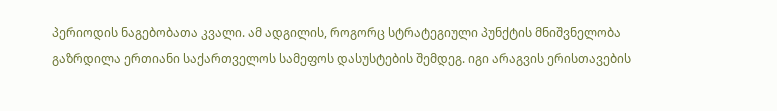პერიოდის ნაგებობათა კვალი. ამ ადგილის, როგორც სტრატეგიული პუნქტის მნიშვნელობა გაზრდილა ერთიანი საქართველოს სამეფოს დასუსტების შემდეგ. იგი არაგვის ერისთავების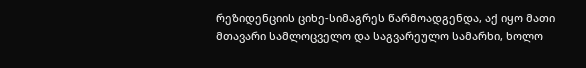რეზიდენციის ციხე-სიმაგრეს წარმოადგენდა, აქ იყო მათი მთავარი სამლოცველო და საგვარეულო სამარხი, ხოლო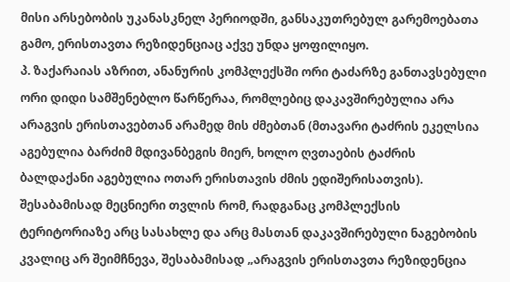მისი არსებობის უკანასკნელ პერიოდში, განსაკუთრებულ გარემოებათა გამო, ერისთავთა რეზიდენციაც აქვე უნდა ყოფილიყო.
პ. ზაქარაიას აზრით, ანანურის კომპლექსში ორი ტაძარზე განთავსებული ორი დიდი სამშენებლო წარწერაა, რომლებიც დაკავშირებულია არა არაგვის ერისთავებთან არამედ მის ძმებთან (მთავარი ტაძრის ეკელსია აგებულია ბარძიმ მდივანბეგის მიერ, ხოლო ღვთაების ტაძრის ბალდაქანი აგებულია ოთარ ერისთავის ძმის ედიშერისათვის). შესაბამისად მეცნიერი თვლის რომ, რადგანაც კომპლექსის ტერიტორიაზე არც სასახლე და არც მასთან დაკავშირებული ნაგებობის კვალიც არ შეიმჩნევა, შესაბამისად „არაგვის ერისთავთა რეზიდენცია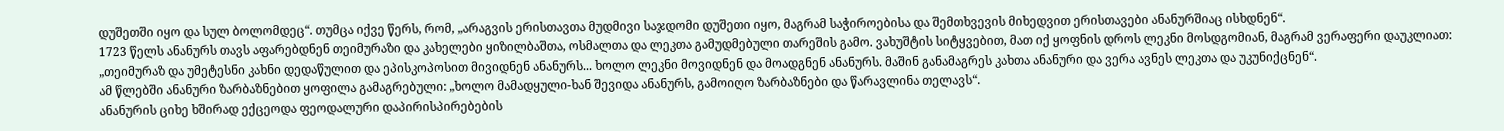დუშეთში იყო და სულ ბოლომდეც“. თუმცა იქვე წერს, რომ, „არაგვის ერისთავთა მუდმივი საჯდომი დუშეთი იყო, მაგრამ საჭიროებისა და შემთხვევის მიხედვით ერისთავები ანანურშიაც ისხდნენ“.
1723 წელს ანანურს თავს აფარებდნენ თეიმურაზი და კახელები ყიზილბაშთა, ოსმალთა და ლეკთა გამუდმებული თარეშის გამო. ვახუშტის სიტყვებით, მათ იქ ყოფნის დროს ლეკნი მოსდგომიან, მაგრამ ვერაფერი დაუკლიათ: „თეიმურაზ და უმეტესნი კახნი დედაწულით და ეპისკოპოსით მივიდნენ ანანურს... ხოლო ლეკნი მოვიდნენ და მოადგნენ ანანურს. მაშინ განამაგრეს კახთა ანანური და ვერა ავნეს ლეკთა და უკუნიქცნენ“.
ამ წლებში ანანური ზარბაზნებით ყოფილა გამაგრებული: „ხოლო მამადყული-ხან შევიდა ანანურს, გამოიღო ზარბაზნები და წარავლინა თელავს“.
ანანურის ციხე ხშირად ექცეოდა ფეოდალური დაპირისპირებების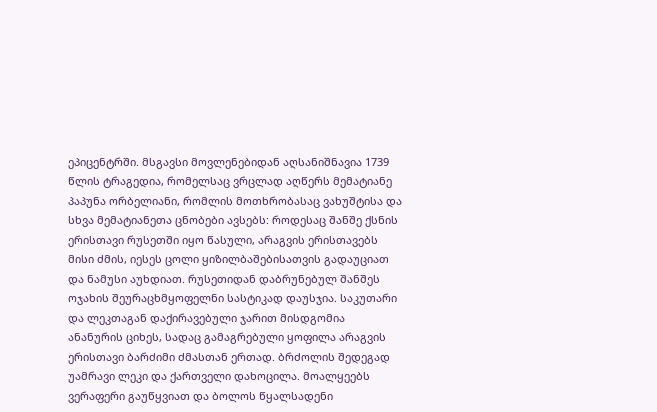ეპიცენტრში. მსგავსი მოვლენებიდან აღსანიშნავია 1739 წლის ტრაგედია, რომელსაც ვრცლად აღწერს მემატიანე პაპუნა ორბელიანი, რომლის მოთხრობასაც ვახუშტისა და სხვა მემატიანეთა ცნობები ავსებს: როდესაც შანშე ქსნის ერისთავი რუსეთში იყო წასული, არაგვის ერისთავებს მისი ძმის, იესეს ცოლი ყიზილბაშებისათვის გადაუციათ და ნამუსი აუხდიათ. რუსეთიდან დაბრუნებულ შანშეს ოჯახის შეურაცხმყოფელნი სასტიკად დაუსჯია. საკუთარი და ლეკთაგან დაქირავებული ჯარით მისდგომია ანანურის ციხეს, სადაც გამაგრებული ყოფილა არაგვის ერისთავი ბარძიმი ძმასთან ერთად. ბრძოლის შედეგად უამრავი ლეკი და ქართველი დახოცილა. მოალყეებს ვერაფერი გაუწყვიათ და ბოლოს წყალსადენი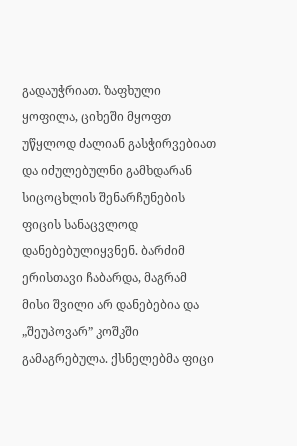გადაუჭრიათ. ზაფხული ყოფილა, ციხეში მყოფთ უწყლოდ ძალიან გასჭირვებიათ და იძულებულნი გამხდარან სიცოცხლის შენარჩუნების ფიცის სანაცვლოდ დანებებულიყვნენ. ბარძიმ ერისთავი ჩაბარდა, მაგრამ მისი შვილი არ დანებებია და „შეუპოვარ” კოშკში გამაგრებულა. ქსნელებმა ფიცი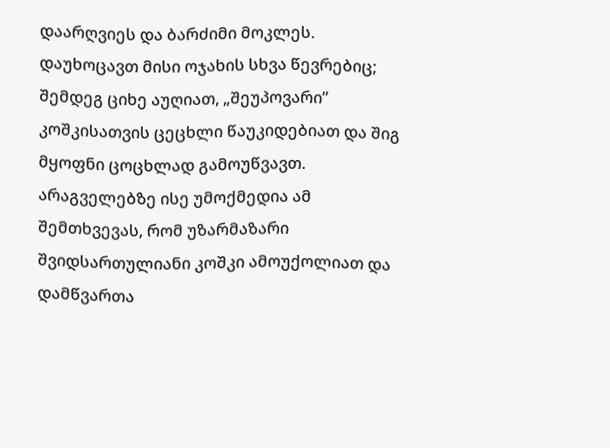დაარღვიეს და ბარძიმი მოკლეს. დაუხოცავთ მისი ოჯახის სხვა წევრებიც; შემდეგ ციხე აუღიათ, „შეუპოვარი” კოშკისათვის ცეცხლი წაუკიდებიათ და შიგ მყოფნი ცოცხლად გამოუწვავთ. არაგველებზე ისე უმოქმედია ამ შემთხვევას, რომ უზარმაზარი შვიდსართულიანი კოშკი ამოუქოლიათ და დამწვართა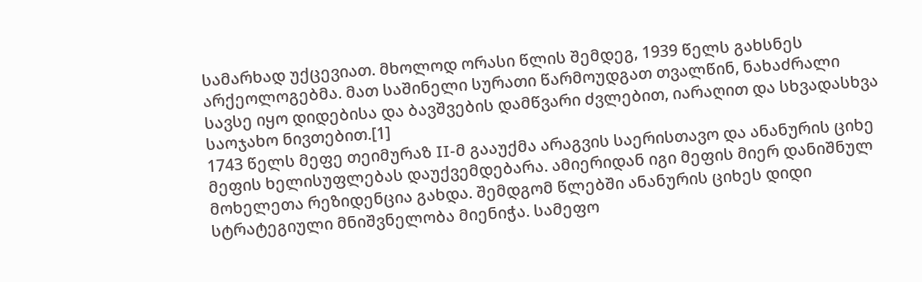სამარხად უქცევიათ. მხოლოდ ორასი წლის შემდეგ, 1939 წელს გახსნეს არქეოლოგებმა. მათ საშინელი სურათი წარმოუდგათ თვალწინ, ნახაძრალი სავსე იყო დიდებისა და ბავშვების დამწვარი ძვლებით, იარაღით და სხვადასხვა საოჯახო ნივთებით.[1]
1743 წელს მეფე თეიმურაზ II-მ გააუქმა არაგვის საერისთავო და ანანურის ციხე მეფის ხელისუფლებას დაუქვემდებარა. ამიერიდან იგი მეფის მიერ დანიშნულ მოხელეთა რეზიდენცია გახდა. შემდგომ წლებში ანანურის ციხეს დიდი სტრატეგიული მნიშვნელობა მიენიჭა. სამეფო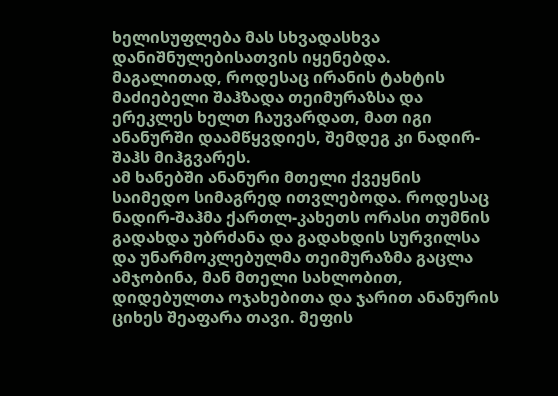ხელისუფლება მას სხვადასხვა დანიშნულებისათვის იყენებდა. მაგალითად, როდესაც ირანის ტახტის მაძიებელი შაჰზადა თეიმურაზსა და ერეკლეს ხელთ ჩაუვარდათ, მათ იგი ანანურში დაამწყვდიეს, შემდეგ კი ნადირ-შაჰს მიჰგვარეს.
ამ ხანებში ანანური მთელი ქვეყნის საიმედო სიმაგრედ ითვლებოდა. როდესაც ნადირ-შაჰმა ქართლ-კახეთს ორასი თუმნის გადახდა უბრძანა და გადახდის სურვილსა და უნარმოკლებულმა თეიმურაზმა გაცლა ამჯობინა, მან მთელი სახლობით, დიდებულთა ოჯახებითა და ჯარით ანანურის ციხეს შეაფარა თავი. მეფის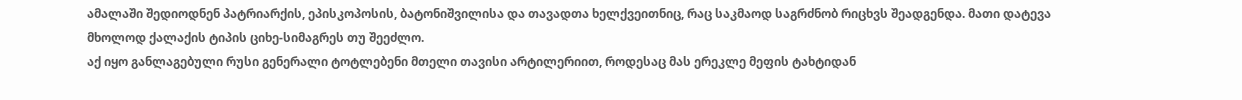ამალაში შედიოდნენ პატრიარქის, ეპისკოპოსის, ბატონიშვილისა და თავადთა ხელქვეითნიც, რაც საკმაოდ საგრძნობ რიცხვს შეადგენდა. მათი დატევა მხოლოდ ქალაქის ტიპის ციხე-სიმაგრეს თუ შეეძლო.
აქ იყო განლაგებული რუსი გენერალი ტოტლებენი მთელი თავისი არტილერიით, როდესაც მას ერეკლე მეფის ტახტიდან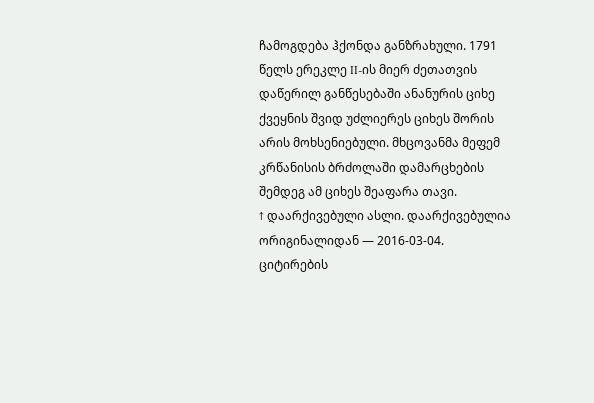ჩამოგდება ჰქონდა განზრახული. 1791 წელს ერეკლე II-ის მიერ ძეთათვის დაწერილ განწესებაში ანანურის ციხე ქვეყნის შვიდ უძლიერეს ციხეს შორის არის მოხსენიებული. მხცოვანმა მეფემ კრწანისის ბრძოლაში დამარცხების შემდეგ ამ ციხეს შეაფარა თავი.
↑ დაარქივებული ასლი. დაარქივებულია ორიგინალიდან — 2016-03-04. ციტირების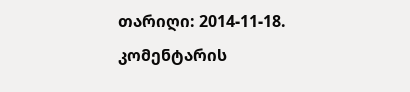თარიღი: 2014-11-18.
კომენტარის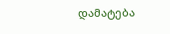დამატება